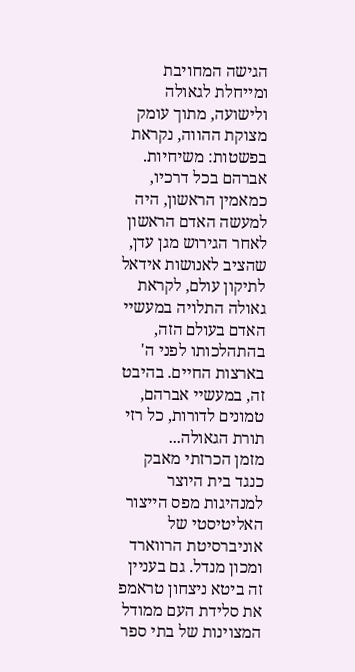הגישה המחויבת ומייחלת לגאולה ולישועה, מתוך עומק מצוקת ההווה, נקראת בפשטות: משיחיות. אברהם בכל דרכיו, כמאמין הראשון, היה למעשה האדם הראשון לאחר הגירוש מגן עדן, שהציב לאנושות אידאל לתיקון עולם, לקראת גאולה התלויה במעשיי האדם בעולם הזה, בהתהלכותו לפני ה' בארצות החיים. בהיבט זה, במעשיי אברהם, טמונים לדורות, כל רזי תורת הגאולה...
מזמן הכרזתי מאבק כנגד בית היוצר למנהיגות מפס הייצור האליטיסטי של אוניברסיטת הרווארד ומכון מנדל. גם בעניין זה ביטא ניצחון טראמפ את סלידת העם ממודל המצוינות של בתי ספר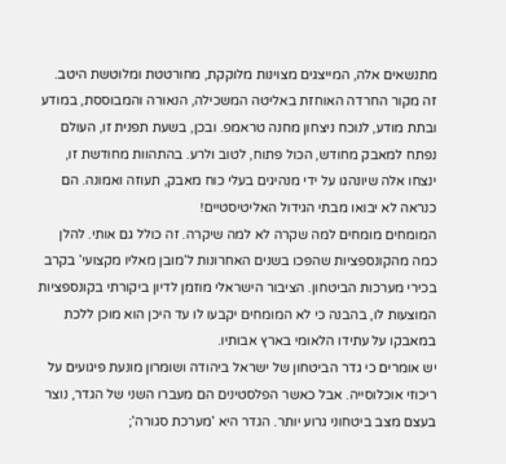מתנשאים אלה, המייצגים מצוינות מלוקקת, מחורטטת ומלוטשת היטב. זה מקור החרדה האוחזת באליטה המשכילה, הנאורה והמבוססת, במודע ובתת מודע, לנוכח ניצחון מחנה טראמפ. ובכן, בשעת תפנית זו, העולם נפתח למאבק מחודש, הכול פתוח, לטוב ולרע. בהתהוות מחודשת זו, ינצחו אלה שיונהגו על ידי מנהיגים בעלי כוח מאבק, תעוזה ואמונה. הם כנראה לא יבואו מבתי הגידול האליטיסטיים!
המומחים מומחים למה שקרה לא למה שיקרה. זה כולל גם אותי. להלן כמה מהקונספציות שהפכו בשנים האחרונות ל'מובן מאליו מקצועי' בקרב בכירי מערכות הביטחון. הציבור הישראלי מוזמן לדיון ביקורתי בקונספציות המוצעות לו, בהבנה כי לא המומחים יקבעו לו עד היכן הוא מוכן ללכת במאבקו על עתידו הלאומי בארץ אבותיו.
יש אומרים כי גדר הביטחון של ישראל ביהודה ושומרון מונעת פיגועים על ריכוזי אוכלוסייה. אבל כאשר הפלסטינים הם מעברו השני של הגדר, נוצר בעצם מצב ביטחוני גרוע יותר. הגדר היא 'מערכת סגורה';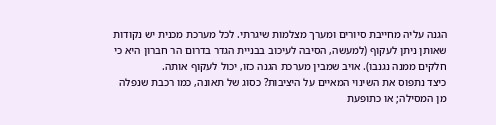הגנה עליה מחייבת סיורים ומערך מצלמות שיגרתי. לכל מערכת מכנית יש נקודות שאותן ניתן לעקוף (למעשה, הסיבה לעיכוב בבניית הגדר בדרום הר חברון היא כי חלקים ממנה נגנבו). אויב שמבין מערכת הגנה כזו, יכול לעקוף אותה.
כיצד נתפוס את השינוי המאיים על היציבות? כסוג של תאונה, כמו רכבת שנפלה מן המסילה; או כתופעת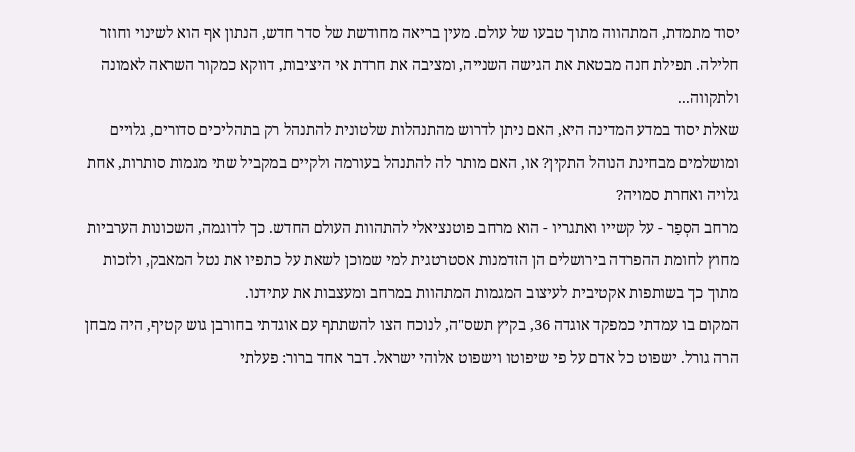יסוד מתמדת, המתהווה מתוך טבעו של עולם. מעין בריאה מחודשת של סדר חדש, הנתון אף הוא לשינוי וחוזר חלילה. תפילת חנה מבטאת את הגישה השנייה, ומציבה את חרדת אי היציבות, דווקא כמקור השראה לאמונה ולתקווה...
שאלת יסוד במדע המדינה היא, האם ניתן לדרוש מהתנהלות שלטונית להתנהל רק בתהליכים סדורים, גלויים ומושלמים מבחינת הנוהל התקין? או, האם מותר לה להתנהל בעורמה ולקיים במקביל שתי מגמות סותרות, אחת גלויה ואחרת סמויה?
מרחב הסְפַר - על קשייו ואתגריו - הוא מרחב פוטנציאלי להתהוות העולם החדש. כך לדוגמה, השכונות הערביות מחוץ לחומת ההפרדה בירושלים הן הזדמנות אסטרטגית למי שמוכן לשאת על כתפיו את נטל המאבק, ולזכות מתוך כך בשותפות אקטיבית לעיצוב המגמות המתהוות במרחב ומעצבות את עתידנו.
המקום בו עמדתי כמפקד אוגדה 36, בקיץ תשס"ה, לנוכח הצו להשתתף עם אוגדתי בחורבן גוש קטיף, היה מבחן הרה גורל. ישפוט כל אדם על פי שיפוטו וישפוט אלוהי ישראל. דבר אחד ברור: פעלתי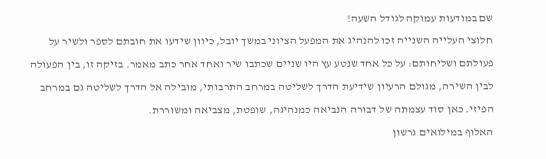שם במודעות עמוקה לגודל השעה!
חלוצי העלייה השנייה זכו להנהיג את המפעל הציוני במשך יובל, כיוון שידעו את חובתם לספר ולשיר על פעולתם ושליחותם: על כל אחד שנטע עץ היו שניים שכתבו שיר ואחד אחר כתב מאמר. בזיקה זו, בין הפעולה לבין השירה, מגולם הרעיון שידיעת הדרך לשליטה במרחב התרבותי, מובילה אל הדרך לשליטה גם במרחב הפיזי. כאן סוד עצמתה של דבורה הנביאה כמנהיגה, שופטת, מצביאה ומשוררת.
האלוף במילואים גרשון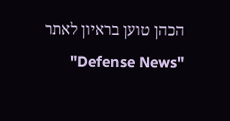הכהן טוען בראיון לאתר "Defense News"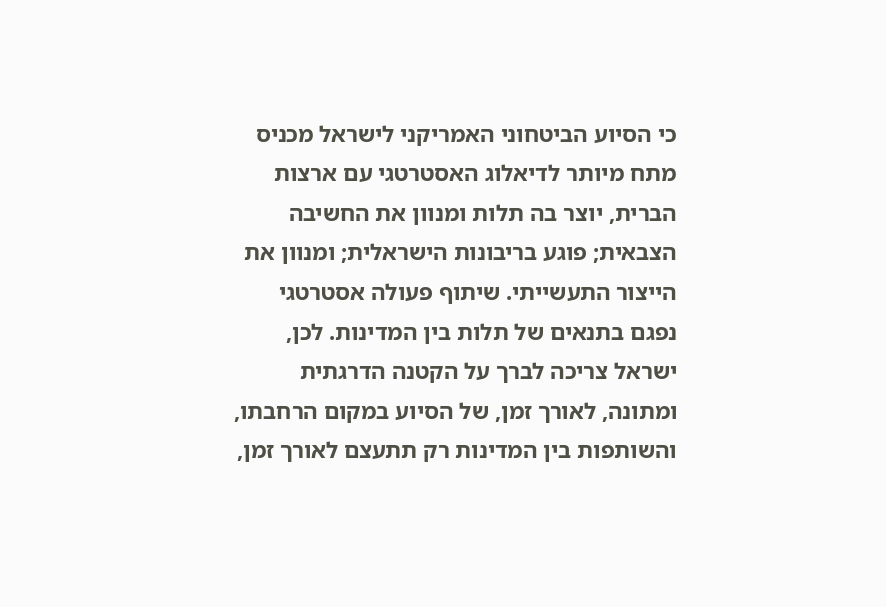כי הסיוע הביטחוני האמריקני לישראל מכניס מתח מיותר לדיאלוג האסטרטגי עם ארצות הברית, יוצר בה תלות ומנוון את החשיבה הצבאית; פוגע בריבונות הישראלית; ומנוון את הייצור התעשייתי. שיתוף פעולה אסטרטגי נפגם בתנאים של תלות בין המדינות. לכן, ישראל צריכה לברך על הקטנה הדרגתית ומתונה, לאורך זמן, של הסיוע במקום הרחבתו, והשותפות בין המדינות רק תתעצם לאורך זמן,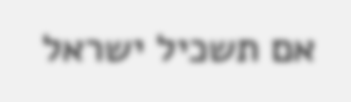אם תשכיל ישראל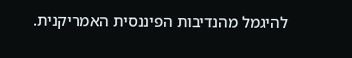להיגמל מהנדיבות הפיננסית האמריקנית.